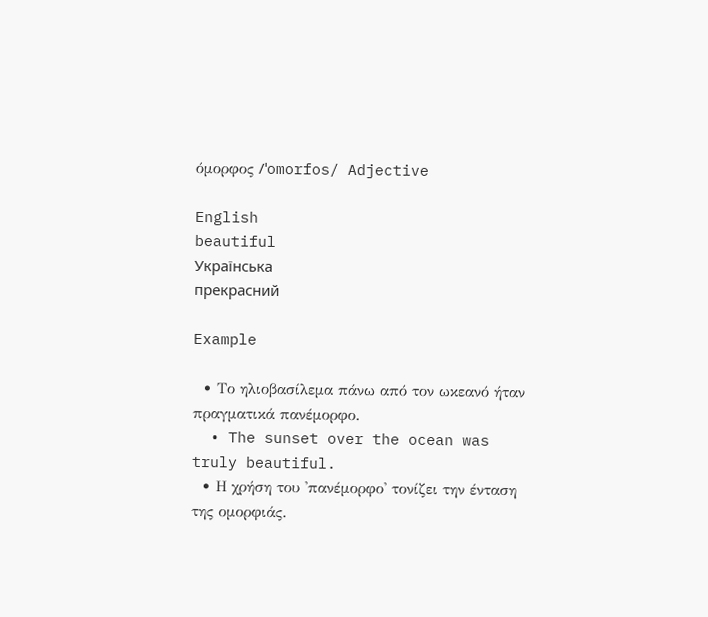όμορφος /ˈomorfos/ Adjective

English
beautiful
Українська
прекрасний

Example

  • Το ηλιοβασίλεμα πάνω από τον ωκεανό ήταν πραγματικά πανέμορφο.
  • The sunset over the ocean was truly beautiful.
  • Η χρήση του 'πανέμορφο' τονίζει την ένταση της ομορφιάς.